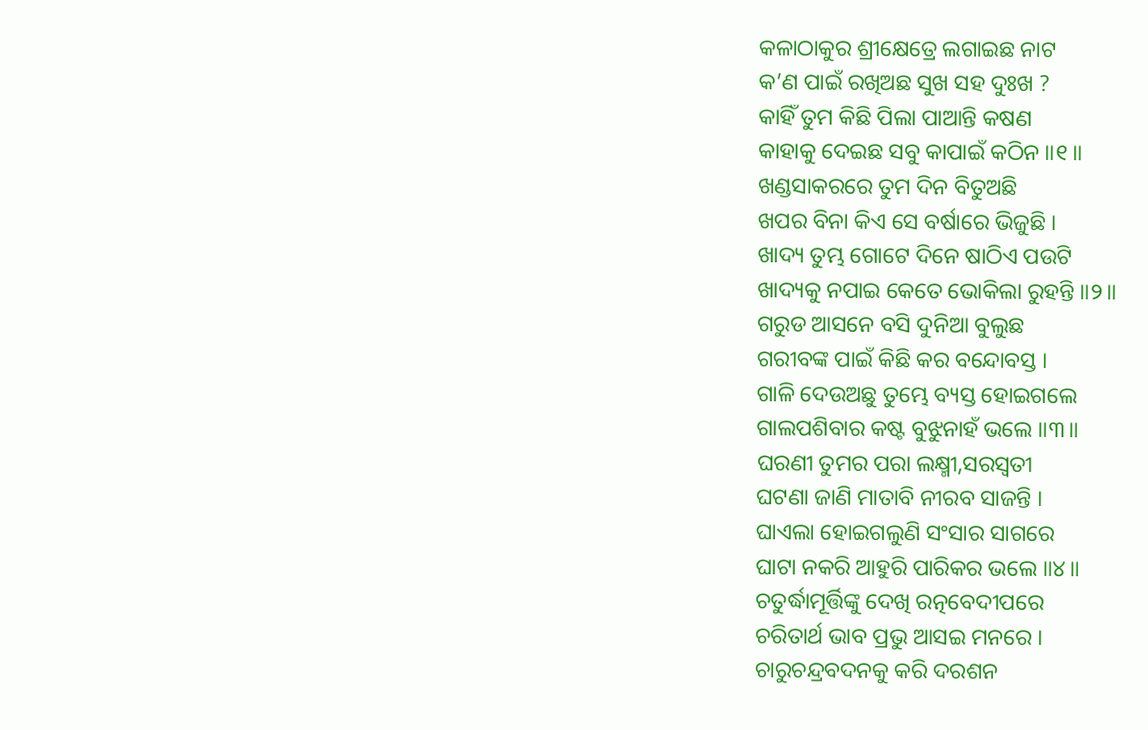କଳାଠାକୁର ଶ୍ରୀକ୍ଷେତ୍ରେ ଲଗାଇଛ ନାଟ
କ’ଣ ପାଇଁ ରଖିଅଛ ସୁଖ ସହ ଦୁଃଖ ?
କାହିଁ ତୁମ କିଛି ପିଲା ପାଆନ୍ତି କଷଣ
କାହାକୁ ଦେଇଛ ସବୁ କାପାଇଁ କଠିନ ॥୧॥
ଖଣ୍ଡସାକରରେ ତୁମ ଦିନ ବିତୁଅଛି
ଖପର ବିନା କିଏ ସେ ବର୍ଷାରେ ଭିଜୁଛି ।
ଖାଦ୍ୟ ତୁମ୍ଭ ଗୋଟେ ଦିନେ ଷାଠିଏ ପଉଟି
ଖାଦ୍ୟକୁ ନପାଇ କେତେ ଭୋକିଲା ରୁହନ୍ତି ॥୨॥
ଗରୁଡ ଆସନେ ବସି ଦୁନିଆ ବୁଲୁଛ
ଗରୀବଙ୍କ ପାଇଁ କିଛି କର ବନ୍ଦୋବସ୍ତ ।
ଗାଳି ଦେଉଅଛୁ ତୁମ୍ଭେ ବ୍ୟସ୍ତ ହୋଇଗଲେ
ଗାଲପଶିବାର କଷ୍ଟ ବୁଝୁନାହଁ ଭଲେ ॥୩॥
ଘରଣୀ ତୁମର ପରା ଲକ୍ଷ୍ମୀ,ସରସ୍ୱତୀ
ଘଟଣା ଜାଣି ମାତାବି ନୀରବ ସାଜନ୍ତି ।
ଘାଏଲା ହୋଇଗଲୁଣି ସଂସାର ସାଗରେ
ଘାଟା ନକରି ଆହୁରି ପାରିକର ଭଲେ ॥୪॥
ଚତୁର୍ଦ୍ଧାମୂର୍ତ୍ତିଙ୍କୁ ଦେଖି ରତ୍ନବେଦୀପରେ
ଚରିତାର୍ଥ ଭାବ ପ୍ରଭୁ ଆସଇ ମନରେ ।
ଚାରୁଚନ୍ଦ୍ରବଦନକୁ କରି ଦରଶନ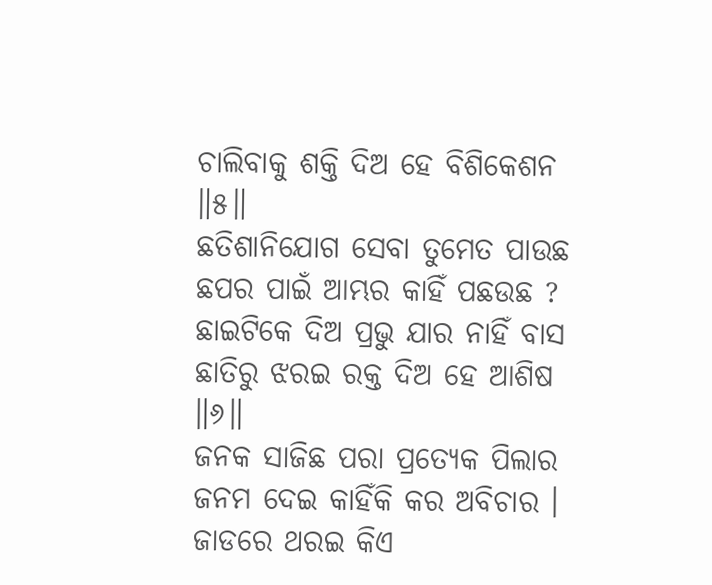ଚାଲିବାକୁ ଶକ୍ତି ଦିଅ ହେ ବିଶିକେଶନ ॥୫॥
ଛତିଶାନିଯୋଗ ସେବା ତୁମେତ ପାଉଛ
ଛପର ପାଇଁ ଆମ୍ଭର କାହିଁ ପଛଉଛ ?
ଛାଇଟିକେ ଦିଅ ପ୍ରଭୁ ଯାର ନାହିଁ ବାସ
ଛାତିରୁ ଝରଇ ରକ୍ତ ଦିଅ ହେ ଆଶିଷ ॥୬॥
ଜନକ ସାଜିଛ ପରା ପ୍ରତ୍ୟେକ ପିଲାର
ଜନମ ଦେଇ କାହିଁକି କର ଅବିଚାର ।
ଜାଡରେ ଥରଇ କିଏ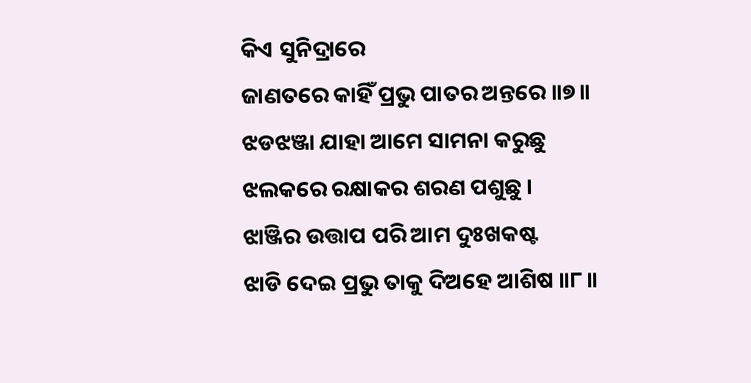କିଏ ସୁନିଦ୍ରାରେ
ଜାଣତରେ କାହିଁ ପ୍ରଭୁ ପାତର ଅନ୍ତରେ ॥୭॥
ଝଡଝଞ୍ଜା ଯାହା ଆମେ ସାମନା କରୁଛୁ
ଝଲକରେ ରକ୍ଷାକର ଶରଣ ପଶୁଛୁ ।
ଝାଞ୍ଜିର ଉତ୍ତାପ ପରି ଆମ ଦୁଃଖକଷ୍ଟ
ଝାଡି ଦେଇ ପ୍ରଭୁ ତାକୁ ଦିଅହେ ଆଶିଷ ॥୮॥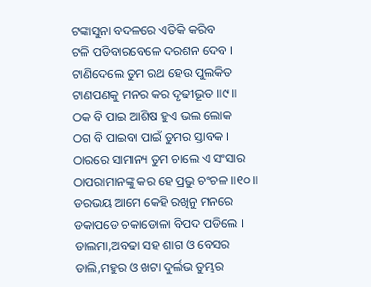ଟଙ୍କାସୁନା ବଦଳରେ ଏତିକି କରିବ
ଟଳି ପଡିବାରବେଳେ ଦରଶନ ଦେବ ।
ଟାଣିଦେଲେ ତୁମ ରଥ ହେଉ ପୁଲକିତ
ଟାଣପଣକୁ ମନର କର ଦୃଢୀଭୂତ ॥୯॥
ଠକ ବି ପାଇ ଆଶିଷ ହୁଏ ଭଲ ଲୋକ
ଠଗ ବି ପାଇବା ପାଇଁ ତୁମର ସ୍ତାବକ ।
ଠାରରେ ସାମାନ୍ୟ ତୁମ ଚାଲେ ଏ ସଂସାର
ଠାପରାମାନଙ୍କୁ କର ହେ ପ୍ରଭୁ ଚଂଚଳ ॥୧୦॥
ଡରଭୟ ଆମେ କେହି ରଖିନୁ ମନରେ
ଡକାପଡେ ଚକାଡୋଳା ବିପଦ ପଡିଲେ ।
ଡାଲମା,ଅବଢା ସହ ଶାଗ ଓ ବେସର
ଡାଲି,ମହୁର ଓ ଖଟା ଦୁର୍ଲଭ ତୁମ୍ଭର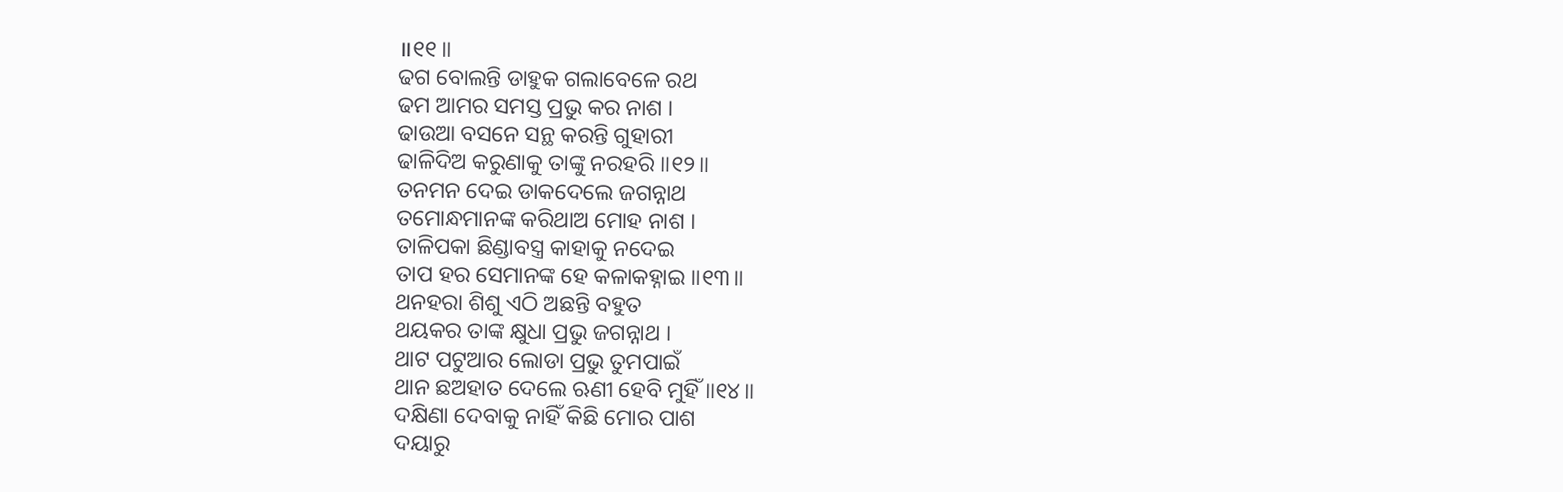॥୧୧॥
ଢଗ ବୋଲନ୍ତି ଡାହୁକ ଗଲାବେଳେ ରଥ
ଢମ ଆମର ସମସ୍ତ ପ୍ରଭୁ କର ନାଶ ।
ଢାଉଆ ବସନେ ସନ୍ଥ କରନ୍ତି ଗୁହାରୀ
ଢାଳିଦିଅ କରୁଣାକୁ ତାଙ୍କୁ ନରହରି ॥୧୨॥
ତନମନ ଦେଇ ଡାକଦେଲେ ଜଗନ୍ନାଥ
ତମୋନ୍ଧମାନଙ୍କ କରିଥାଅ ମୋହ ନାଶ ।
ତାଳିପକା ଛିଣ୍ଡାବସ୍ତ୍ର କାହାକୁ ନଦେଇ
ତାପ ହର ସେମାନଙ୍କ ହେ କଳାକହ୍ନାଇ ॥୧୩॥
ଥନହରା ଶିଶୁ ଏଠି ଅଛନ୍ତି ବହୁତ
ଥୟକର ତାଙ୍କ କ୍ଷୁଧା ପ୍ରଭୁ ଜଗନ୍ନାଥ ।
ଥାଟ ପଟୁଆର ଲୋଡା ପ୍ରଭୁ ତୁମପାଇଁ
ଥାନ ଛଅହାତ ଦେଲେ ଋଣୀ ହେବି ମୁହିଁ ॥୧୪॥
ଦକ୍ଷିଣା ଦେବାକୁ ନାହିଁ କିଛି ମୋର ପାଶ
ଦୟାରୁ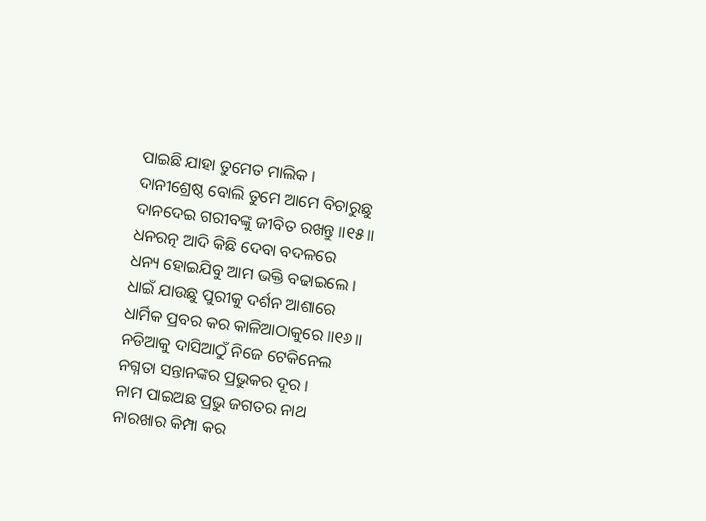ପାଇଛି ଯାହା ତୁମେତ ମାଲିକ ।
ଦାନୀଶ୍ରେଷ୍ଠ ବୋଲି ତୁମେ ଆମେ ବିଚାରୁଛୁ
ଦାନଦେଇ ଗରୀବଙ୍କୁ ଜୀବିତ ରଖନ୍ତୁ ॥୧୫॥
ଧନରତ୍ନ ଆଦି କିଛି ଦେବା ବଦଳରେ
ଧନ୍ୟ ହୋଇଯିବୁ ଆମ ଭକ୍ତି ବଢାଇଲେ ।
ଧାଇଁ ଯାଉଛୁ ପୁରୀକୁ ଦର୍ଶନ ଆଶାରେ
ଧାର୍ମିକ ପ୍ରବର କର କାଳିଆଠାକୁରେ ॥୧୬॥
ନଡିଆକୁ ଦାସିଆଠୁଁ ନିଜେ ଟେକିନେଲ
ନଗ୍ନତା ସନ୍ତାନଙ୍କର ପ୍ରଭୁକର ଦୂର ।
ନାମ ପାଇଅଛ ପ୍ରଭୁ ଜଗତର ନାଥ
ନାରଖାର କିମ୍ପା କର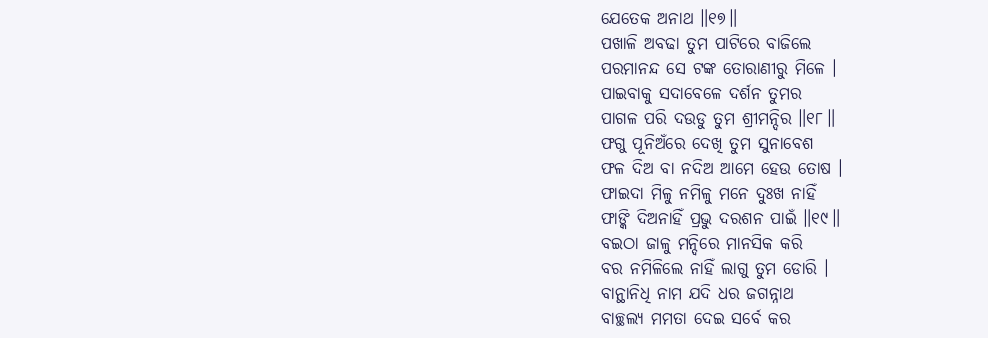ଯେତେକ ଅନାଥ ॥୧୭॥
ପଖାଳି ଅବଢା ତୁମ ପାଟିରେ ବାଜିଲେ
ପରମାନନ୍ଦ ସେ ଟଙ୍କ ତୋରାଣୀରୁ ମିଳେ ।
ପାଇବାକୁ ସଦାବେଳେ ଦର୍ଶନ ତୁମର
ପାଗଳ ପରି ଦଉଡୁ ତୁମ ଶ୍ରୀମନ୍ଦିର ॥୧୮॥
ଫଗୁ ପୂନିଅଁରେ ଦେଖି ତୁମ ସୁନାବେଶ
ଫଳ ଦିଅ ବା ନଦିଅ ଆମେ ହେଉ ତୋଷ ।
ଫାଇଦା ମିଳୁ ନମିଳୁ ମନେ ଦୁଃଖ ନାହିଁ
ଫାଙ୍କି ଦିଅନାହିଁ ପ୍ରଭୁ ଦରଶନ ପାଇଁ ॥୧୯॥
ବଇଠା ଜାଳୁ ମନ୍ଦିରେ ମାନସିକ କରି
ବର ନମିଳିଲେ ନାହିଁ ଲାଗୁ ତୁମ ଡୋରି ।
ବାନ୍ଥାନିଧି ନାମ ଯଦି ଧର ଜଗନ୍ନାଥ
ବାଚ୍ଛଲ୍ୟ ମମତା ଦେଇ ସର୍ବେ କର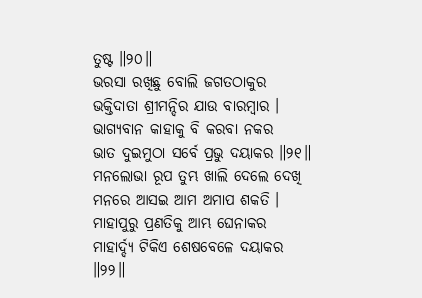ତୁଷ୍ଟ ॥୨୦॥
ଭରସା ରଖିଛୁ ବୋଲି ଜଗତଠାକୁର
ଭକ୍ତିଦାତା ଶ୍ରୀମନ୍ଦିର ଯାଉ ବାରମ୍ବାର ।
ଭାଗ୍ୟବାନ କାହାକୁ ବି କରବା ନକର
ଭାତ ଦୁଇମୁଠା ସର୍ବେ ପ୍ରଭୁ ଦୟାକର ॥୨୧॥
ମନଲୋଭା ରୂପ ତୁମ୍ଭ ଖାଲି ଦେଲେ ଦେଖି
ମନରେ ଆସଇ ଆମ ଅମାପ ଶକତି ।
ମାହାପୁରୁ ପ୍ରଣତିକୁ ଆମ୍ଭ ଘେନାକର
ମାହାର୍ଦ୍ଦ୍ୟ ଟିକିଏ ଶେଷବେଳେ ଦୟାକର ॥୨୨॥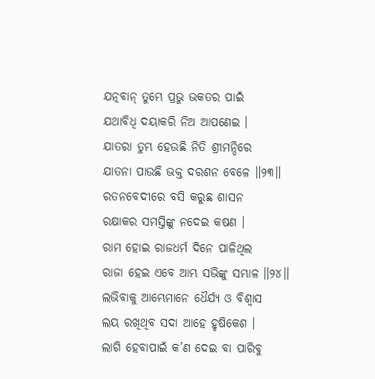ଯତ୍ନବାନ୍ ତୁମ୍ଭେ ପ୍ରଭୁ ଭକତର ପାଇଁ
ଯଥାବିଧି ଦୟାକରି ନିଅ ଆପଣେଇ ।
ଯାତରା ତୁମ୍ଭ ହେଉଛି ନିତି ଶ୍ରୀମନ୍ଦିରେ
ଯାତନା ପାଉଛି ଭକ୍ତ ଦରଶନ ବେଳେ ॥୨୩॥
ରତନବେଦୀରେ ବସି କରୁଛ ଶାସନ
ରକ୍ଷାକର ସମସ୍ତିଙ୍କୁ ନଦେଇ କଷଣ ।
ରାମ ହୋଇ ରାଜଧର୍ମ ଦିନେ ପାଳିଥିଲ
ରାଜା ହେଇ ଏବେ ଆମ୍ଭ ସଭିଙ୍କୁ ସମ୍ଭାଳ ॥୨୪॥
ଲଭିବାକୁ ଆମ୍ଭେମାନେ ଧୈର୍ଯ୍ୟ ଓ ବିଶ୍ୱାସ
ଲୟ ରଖିଥିବ ସଦା ଆହେ ହୃଷିକେଶ ।
ଲାଗି ହେବାପାଇଁ କ’ଣ ଦେଇ ବା ପାରିବୁ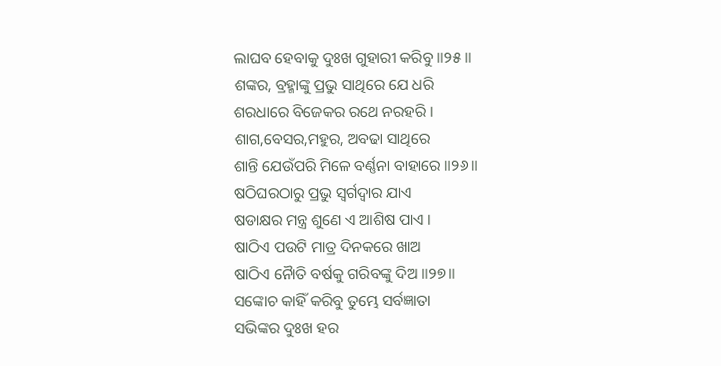ଲାଘବ ହେବାକୁ ଦୁଃଖ ଗୁହାରୀ କରିବୁ ॥୨୫॥
ଶଙ୍କର, ବ୍ରହ୍ମାଙ୍କୁ ପ୍ରଭୁ ସାଥିରେ ଯେ ଧରି
ଶରଧାରେ ବିଜେକର ରଥେ ନରହରି ।
ଶାଗ,ବେସର,ମହୁର, ଅବଢା ସାଥିରେ
ଶାନ୍ତି ଯେଉଁପରି ମିଳେ ବର୍ଣ୍ଣନା ବାହାରେ ॥୨୬॥
ଷଠିଘରଠାରୁ ପ୍ରଭୁ ସ୍ୱର୍ଗଦ୍ୱାର ଯାଏ
ଷଡାକ୍ଷର ମନ୍ତ୍ର ଶୁଣେ ଏ ଆଶିଷ ପାଏ ।
ଷାଠିଏ ପଉଟି ମାତ୍ର ଦିନକରେ ଖାଅ
ଷାଠିଏ ନୈାତି ବର୍ଷକୁ ଗରିବଙ୍କୁ ଦିଅ ॥୨୭॥
ସଙ୍କୋଚ କାହିଁ କରିବୁ ତୁମ୍ଭେ ସର୍ବଜ୍ଞାତା
ସଭିଙ୍କର ଦୁଃଖ ହର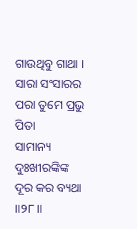ଗାଉଥିବୁ ଗାଥା ।
ସାରା ସଂସାରର ପରା ତୁମେ ପ୍ରଭୁ ପିତା
ସାମାନ୍ୟ ଦୁଃଖୀରଙ୍କିଙ୍କ ଦୂର କର ବ୍ୟଥା ॥୨୮॥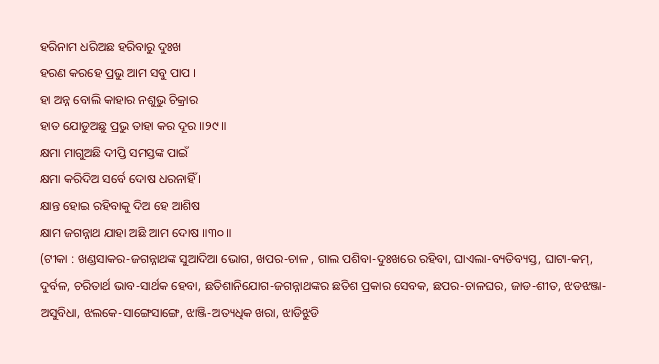ହରିନାମ ଧରିଅଛ ହରିବାରୁ ଦୁଃଖ
ହରଣ କରହେ ପ୍ରଭୁ ଆମ ସବୁ ପାପ ।
ହା ଅନ୍ନ ବୋଲି କାହାର ନଶୁଭୁ ଚିକ୍ରାର
ହାତ ଯୋଡୁଅଛୁ ପ୍ରଭୁ ତାହା କର ଦୂର ॥୨୯॥
କ୍ଷମା ମାଗୁଅଛି ଦୀପ୍ତି ସମସ୍ତଙ୍କ ପାଇଁ
କ୍ଷମା କରିଦିଅ ସର୍ବେ ଦୋଷ ଧରନାହିଁ ।
କ୍ଷାନ୍ତ ହୋଇ ରହିବାକୁ ଦିଅ ହେ ଆଶିଷ
କ୍ଷାମ ଜଗନ୍ନାଥ ଯାହା ଅଛି ଆମ ଦୋଷ ॥୩୦॥
(ଟୀକା : ଖଣ୍ଡସାକର-ଜଗନ୍ନାଥଙ୍କ ସୁଆଦିଆ ଭୋଗ, ଖପର-ଚାଳ , ଗାଲ ପଶିବା-ଦୁଃଖରେ ରହିବା, ଘାଏଲା-ବ୍ୟତିବ୍ୟସ୍ତ, ଘାଟା-କମ୍, ଦୁର୍ବଳ, ଚରିତାର୍ଥ ଭାବ-ସାର୍ଥକ ହେବା, ଛତିଶାନିଯୋଗ-ଜଗନ୍ନାଥଙ୍କର ଛତିଶ ପ୍ରକାର ସେବକ, ଛପର-ଚାଳଘର, ଜାଡ-ଶୀତ, ଝଡଝଞ୍ଜା-ଅସୁବିଧା, ଝଲକେ-ସାଙ୍ଗେସାଙ୍ଗେ, ଝାଞ୍ଜି-ଅତ୍ୟଧିକ ଖରା, ଝାଡିଝୁଡି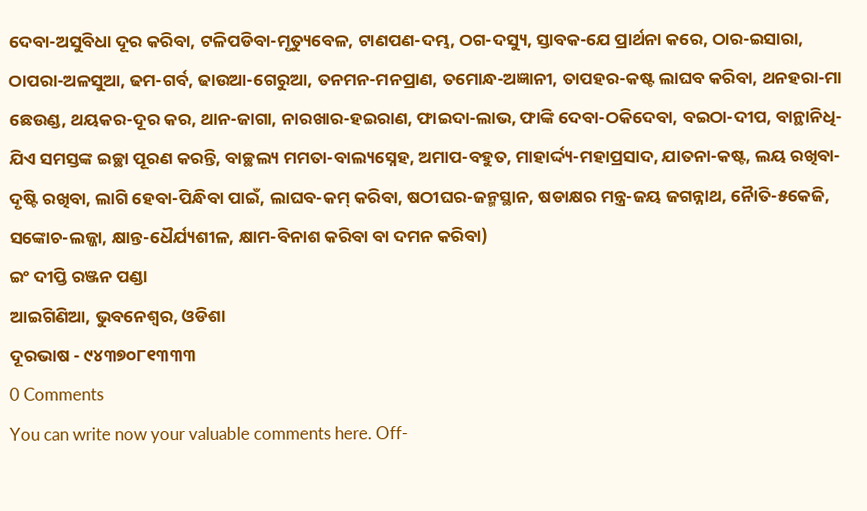ଦେବା-ଅସୁବିଧା ଦୂର କରିବା, ଟଳିପଡିବା-ମୃତ୍ୟୁବେଳ, ଟାଣପଣ-ଦମ୍ଭ, ଠଗ-ଦସ୍ୟୁ, ସ୍ତାବକ-ଯେ ପ୍ରାର୍ଥନା କରେ, ଠାର-ଇସାରା, ଠାପରା-ଅଳସୁଆ, ଢମ-ଗର୍ବ, ଢାଉଆ-ଗେରୁଆ, ତନମନ-ମନପ୍ରାଣ, ତମୋନ୍ଧ-ଅଜ୍ଞାନୀ, ତାପହର-କଷ୍ଟ ଲାଘବ କରିବା, ଥନହରା-ମା ଛେଉଣ୍ଡ, ଥୟକର-ଦୂର କର, ଥାନ-ଜାଗା, ନାରଖାର-ହଇରାଣ, ଫାଇଦା-ଲାଭ, ଫାଙ୍କି ଦେବା-ଠକିଦେବା, ବଇଠା-ଦୀପ, ବାନ୍ଥାନିଧି-ଯିଏ ସମସ୍ତଙ୍କ ଇଚ୍ଛା ପୂରଣ କରନ୍ତି, ବାଚ୍ଛଲ୍ୟ ମମତା-ବାଲ୍ୟସ୍ନେହ, ଅମାପ-ବହୁତ, ମାହାର୍ଦ୍ଦ୍ୟ-ମହାପ୍ରସାଦ, ଯାତନା-କଷ୍ଟ, ଲୟ ରଖିବା-ଦୃଷ୍ଟି ରଖିବା, ଲାଗି ହେବା-ପିନ୍ଧିବା ପାଇଁ, ଲାଘବ-କମ୍ କରିବା, ଷଠୀଘର-ଜନ୍ମସ୍ଥାନ, ଷଡାକ୍ଷର ମନ୍ତ୍ର-ଜୟ ଜଗନ୍ନାଥ, ନୈାତି-୫କେଜି, ସଙ୍କୋଚ-ଲଜ୍ଜା, କ୍ଷାନ୍ତ-ଧୈର୍ଯ୍ୟଶୀଳ, କ୍ଷାମ-ବିନାଶ କରିବା ବା ଦମନ କରିବା)
ଇଂ ଦୀପ୍ତି ରଞ୍ଜନ ପଣ୍ଡା
ଆଇଗିଣିଆ, ଭୁବନେଶ୍ୱର, ଓଡିଶା
ଦୂରଭାଷ - ୯୪୩୭୦୮୧୩୩୩
0 Comments
You can write now your valuable comments here. Off-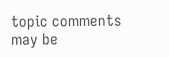topic comments may be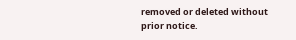removed or deleted without prior notice.